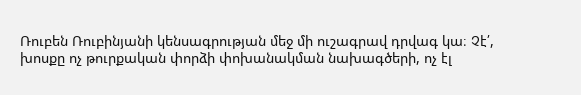Ռուբեն Ռուբինյանի կենսագրության մեջ մի ուշագրավ դրվագ կա։ Չէ՛, խոսքը ոչ թուրքական փորձի փոխանակման նախագծերի, ոչ էլ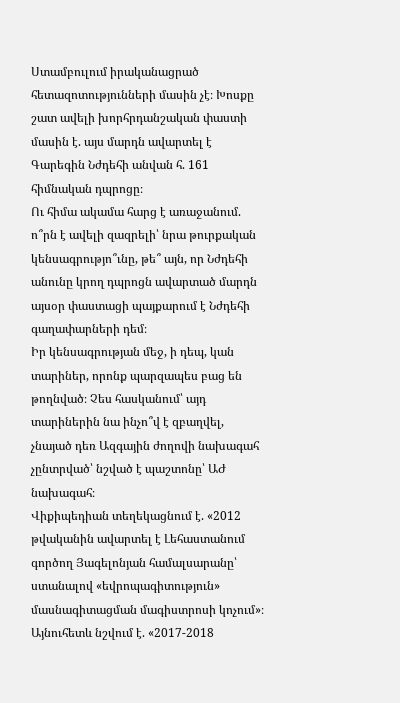Ստամբուլում իրականացրած հետազոտությունների մասին չէ։ Խոսքը շատ ավելի խորհրդանշական փաստի մասին է. այս մարդն ավարտել է Գարեգին Նժդեհի անվան հ. 161 հիմնական դպրոցը։
Ու հիմա ակամա հարց է առաջանում. ո՞րն է ավելի զազրելի՝ նրա թուրքական կենսագրությո՞ւնը, թե՞ այն, որ Նժդեհի անունը կրող դպրոցն ավարտած մարդն այսօր փաստացի պայքարում է Նժդեհի գաղափարների դեմ։
Իր կենսագրության մեջ, ի դեպ, կան տարիներ, որոնք պարզապես բաց են թողնված։ Չես հասկանում՝ այդ տարիներին նա ինչո՞վ է զբաղվել, չնայած դեռ Ազգային ժողովի նախագահ չընտրված՝ նշված է պաշտոնը՝ ԱԺ նախագահ։
Վիքիպեդիան տեղեկացնում է. «2012 թվականին ավարտել է Լեհաստանում գործող Յագելոնյան համալսարանը՝ ստանալով «եվրոպագիտություն» մասնագիտացման մագիստրոսի կոչում»։ Այնուհետև նշվում է. «2017-2018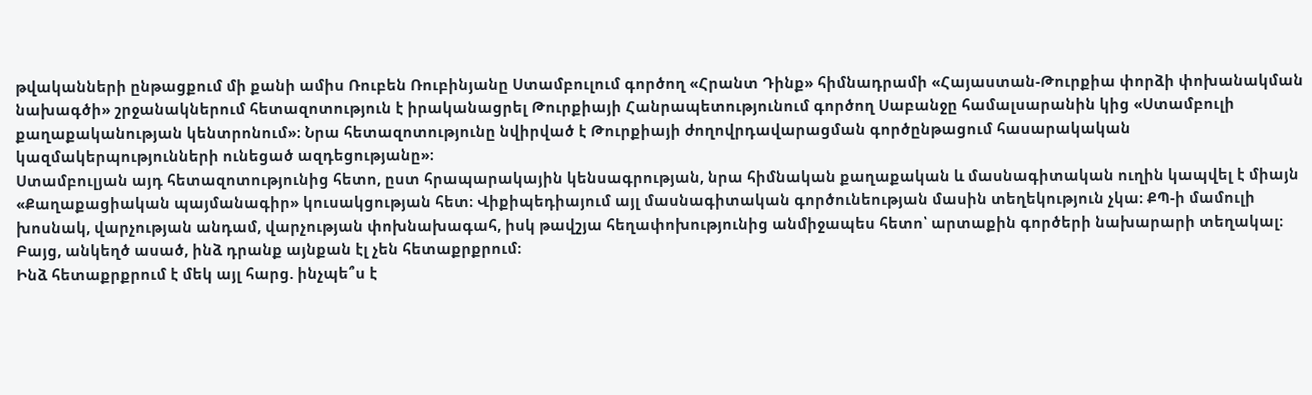թվականների ընթացքում մի քանի ամիս Ռուբեն Ռուբինյանը Ստամբուլում գործող «Հրանտ Դինք» հիմնադրամի «Հայաստան-Թուրքիա փորձի փոխանակման նախագծի» շրջանակներում հետազոտություն է իրականացրել Թուրքիայի Հանրապետությունում գործող Սաբանջը համալսարանին կից «Ստամբուլի քաղաքականության կենտրոնում»։ Նրա հետազոտությունը նվիրված է Թուրքիայի ժողովրդավարացման գործընթացում հասարակական կազմակերպությունների ունեցած ազդեցությանը»։
Ստամբուլյան այդ հետազոտությունից հետո, ըստ հրապարակային կենսագրության, նրա հիմնական քաղաքական և մասնագիտական ուղին կապվել է միայն «Քաղաքացիական պայմանագիր» կուսակցության հետ։ Վիքիպեդիայում այլ մասնագիտական գործունեության մասին տեղեկություն չկա։ ՔՊ-ի մամուլի խոսնակ, վարչության անդամ, վարչության փոխնախագահ, իսկ թավշյա հեղափոխությունից անմիջապես հետո՝ արտաքին գործերի նախարարի տեղակալ։
Բայց, անկեղծ ասած, ինձ դրանք այնքան էլ չեն հետաքրքրում։
Ինձ հետաքրքրում է մեկ այլ հարց. ինչպե՞ս է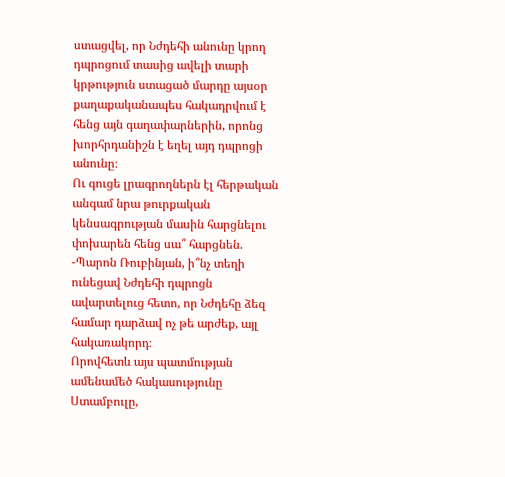ստացվել, որ Նժդեհի անունը կրող դպրոցում տասից ավելի տարի կրթություն ստացած մարդը այսօր քաղաքականապես հակադրվում է հենց այն գաղափարներին, որոնց խորհրդանիշն է եղել այդ դպրոցի անունը։
Ու գուցե լրագրողներն էլ հերթական անգամ նրա թուրքական կենսագրության մասին հարցնելու փոխարեն հենց սա՞ հարցնեն.
-Պարոն Ռուբինյան, ի՞նչ տեղի ունեցավ Նժդեհի դպրոցն ավարտելուց հետո, որ Նժդեհը ձեզ համար դարձավ ոչ թե արժեք, այլ հակառակորդ։
Որովհետև այս պատմության ամենամեծ հակասությունը Ստամբուլը,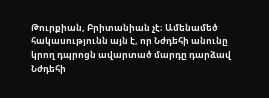Թուրքիան, Բրիտանիան չէ։ Ամենամեծ հակասությունն այն է, որ Նժդեհի անունը կրող դպրոցն ավարտած մարդը դարձավ Նժդեհի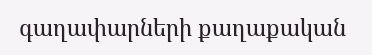գաղափարների քաղաքական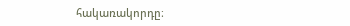հակառակորդը։